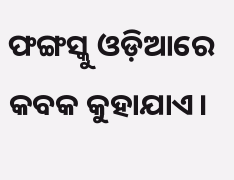ଫଙ୍ଗସ୍କୁ ଓଡ଼ିଆରେ କବକ କୁହାଯାଏ।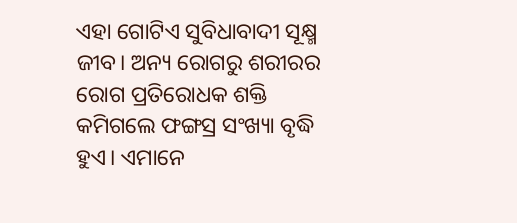ଏହା ଗୋଟିଏ ସୁବିଧାବାଦୀ ସୂକ୍ଷ୍ମ ଜୀବ। ଅନ୍ୟ ରୋଗରୁ ଶରୀରର ରୋଗ ପ୍ରତିରୋଧକ ଶକ୍ତି କମିଗଲେ ଫଙ୍ଗସ୍ର ସଂଖ୍ୟା ବୃଦ୍ଧି ହୁଏ। ଏମାନେ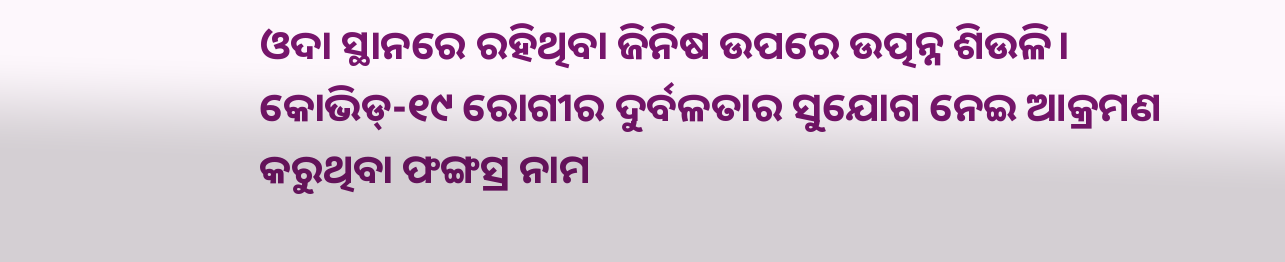ଓଦା ସ୍ଥାନରେ ରହିଥିବା ଜିନିଷ ଉପରେ ଉତ୍ପନ୍ନ ଶିଉଳି। କୋଭିଡ୍-୧୯ ରୋଗୀର ଦୁର୍ବଳତାର ସୁଯୋଗ ନେଇ ଆକ୍ରମଣ କରୁଥିବା ଫଙ୍ଗସ୍ର ନାମ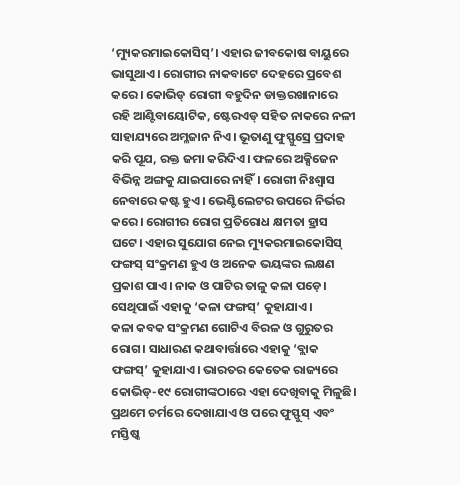‘ମ୍ୟୁକରମାଇକୋସିସ୍’। ଏହାର ଜୀବକୋଷ ବାୟୁରେ ଭାସୁଥାଏ। ରୋଗୀର ନାକବାଟେ ଦେହରେ ପ୍ରବେଶ କରେ। କୋଭିଡ୍ ରୋଗୀ ବହୁଦିନ ଡାକ୍ତରଖାନାରେ ରହି ଆଣ୍ଟିବାୟୋଟିକ, ଷ୍ଟେରଏଡ୍ ସହିତ ନାକରେ ନଳୀ ସାହାଯ୍ୟରେ ଅମ୍ଳଜାନ ନିଏ। ଭୂତାଣୁ ଫୁସ୍ଫୁସ୍ରେ ପ୍ରଦାହ କରି ପୂଯ, ରକ୍ତ ଜମା କରିଦିଏ। ଫଳରେ ଅକ୍ସିଜେନ ବିଭିନ୍ନ ଅଙ୍ଗକୁ ଯାଇପାରେ ନାହିଁ। ରୋଗୀ ନିଃଶ୍ୱାସ ନେବାରେ କଷ୍ଟ ହୁଏ। ଭେଣ୍ଟିଲେଟର ଉପରେ ନିର୍ଭର କରେ। ରୋଗୀର ରୋଗ ପ୍ରତିରୋଧ କ୍ଷମତା ହ୍ରାସ ଘଟେ। ଏହାର ସୁଯୋଗ ନେଇ ମ୍ୟୁକରମାଇକୋସିସ୍ ଫଙ୍ଗସ୍ ସଂକ୍ରମଣ ହୁଏ ଓ ଅନେକ ଭୟଙ୍କର ଲକ୍ଷଣ ପ୍ରକାଶ ପାଏ। ନାକ ଓ ପାଟିର ତାଳୁ କଳା ପଡ଼େ। ସେଥିପାଇଁ ଏହାକୁ ‘କଳା ଫଙ୍ଗସ୍’ କୁହାଯାଏ।
କଳା କବକ ସଂକ୍ରମଣ ଗୋଟିଏ ବିରଳ ଓ ଗୁରୁତର ରୋଗ। ସାଧାରଣ କଥାବାର୍ତ୍ତାରେ ଏହାକୁ ‘ବ୍ଲାକ ଫଙ୍ଗସ୍’ କୁହାଯାଏ। ଭାରତର କେତେକ ରାଜ୍ୟରେ କୋଭିଡ୍-୧୯ ରୋଗୀଙ୍କଠାରେ ଏହା ଦେଖିବାକୁ ମିଳୁଛି। ପ୍ରଥମେ ଚର୍ମରେ ଦେଖାଯାଏ ଓ ପରେ ଫୁସ୍ଫୁସ୍ ଏବଂ ମସ୍ତିଷ୍କ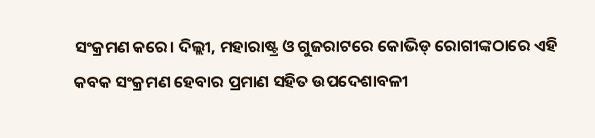ସଂକ୍ରମଣ କରେ। ଦିଲ୍ଲୀ, ମହାରାଷ୍ଟ୍ର ଓ ଗୁଜରାଟରେ କୋଭିଡ୍ ରୋଗୀଙ୍କଠାରେ ଏହି କବକ ସଂକ୍ରମଣ ହେବାର ପ୍ରମାଣ ସହିତ ଉପଦେଶାବଳୀ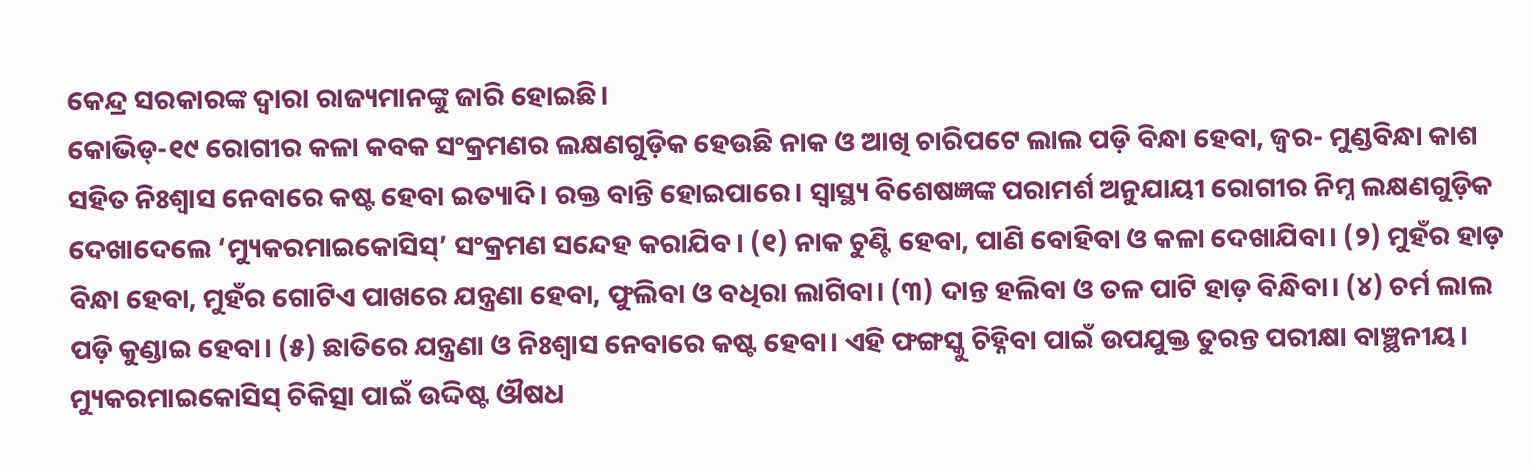କେନ୍ଦ୍ର ସରକାରଙ୍କ ଦ୍ୱାରା ରାଜ୍ୟମାନଙ୍କୁ ଜାରି ହୋଇଛି।
କୋଭିଡ୍-୧୯ ରୋଗୀର କଳା କବକ ସଂକ୍ରମଣର ଲକ୍ଷଣଗୁଡ଼ିକ ହେଉଛି ନାକ ଓ ଆଖି ଚାରିପଟେ ଲାଲ ପଡ଼ି ବିନ୍ଧା ହେବା, ଜ୍ୱର- ମୁଣ୍ଡବିନ୍ଧା କାଶ ସହିତ ନିଃଶ୍ୱାସ ନେବାରେ କଷ୍ଟ ହେବା ଇତ୍ୟାଦି। ରକ୍ତ ବାନ୍ତି ହୋଇପାରେ। ସ୍ବାସ୍ଥ୍ୟ ବିଶେଷଜ୍ଞଙ୍କ ପରାମର୍ଶ ଅନୁଯାୟୀ ରୋଗୀର ନିମ୍ନ ଲକ୍ଷଣଗୁଡ଼ିକ ଦେଖାଦେଲେ ‘ମ୍ୟୁକରମାଇକୋସିସ୍’ ସଂକ୍ରମଣ ସନ୍ଦେହ କରାଯିବ। (୧) ନାକ ଚୁଣ୍ଟି ହେବା, ପାଣି ବୋହିବା ଓ କଳା ଦେଖାଯିବା। (୨) ମୁହଁର ହାଡ଼ ବିନ୍ଧା ହେବା, ମୁହଁର ଗୋଟିଏ ପାଖରେ ଯନ୍ତ୍ରଣା ହେବା, ଫୁଲିବା ଓ ବଧିରା ଲାଗିବା। (୩) ଦାନ୍ତ ହଲିବା ଓ ତଳ ପାଟି ହାଡ଼ ବିନ୍ଧିବା। (୪) ଚର୍ମ ଲାଲ ପଡ଼ି କୁଣ୍ଡାଇ ହେବା। (୫) ଛାତିରେ ଯନ୍ତ୍ରଣା ଓ ନିଃଶ୍ୱାସ ନେବାରେ କଷ୍ଟ ହେବା। ଏହି ଫଙ୍ଗସ୍କୁ ଚିହ୍ନିବା ପାଇଁ ଉପଯୁକ୍ତ ତୁରନ୍ତ ପରୀକ୍ଷା ବାଞ୍ଛନୀୟ।
ମ୍ୟୁକରମାଇକୋସିସ୍ ଚିକିତ୍ସା ପାଇଁ ଉଦ୍ଦିଷ୍ଟ ଔଷଧ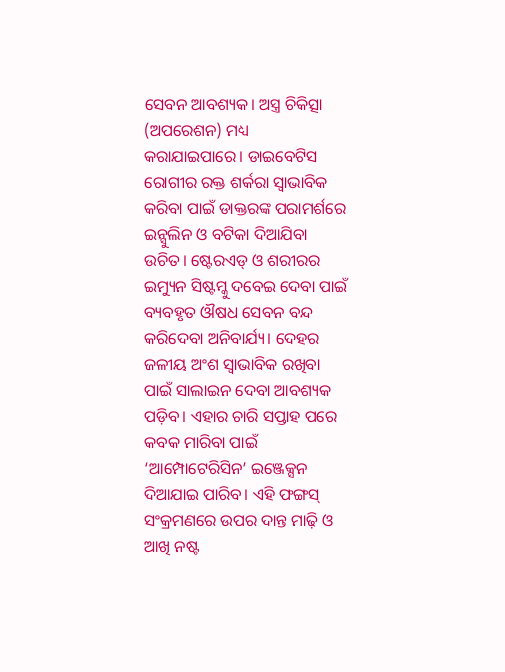ସେବନ ଆବଶ୍ୟକ। ଅସ୍ତ୍ର ଚିକିତ୍ସା (ଅପରେଶନ) ମଧ୍ୟ କରାଯାଇପାରେ। ଡାଇବେଟିସ ରୋଗୀର ରକ୍ତ ଶର୍କରା ସ୍ବାଭାବିକ କରିବା ପାଇଁ ଡାକ୍ତରଙ୍କ ପରାମର୍ଶରେ ଇନ୍ସୁଲିନ ଓ ବଟିକା ଦିଆଯିବା ଉଚିତ। ଷ୍ଟେରଏଡ୍ ଓ ଶରୀରର ଇମ୍ୟୁନ ସିଷ୍ଟମ୍କୁ ଦବେଇ ଦେବା ପାଇଁ ବ୍ୟବହୃତ ଔଷଧ ସେବନ ବନ୍ଦ କରିଦେବା ଅନିବାର୍ଯ୍ୟ। ଦେହର ଜଳୀୟ ଅଂଶ ସ୍ବାଭାବିକ ରଖିବା ପାଇଁ ସାଲାଇନ ଦେବା ଆବଶ୍ୟକ ପଡ଼ିବ। ଏହାର ଚାରି ସପ୍ତାହ ପରେ କବକ ମାରିବା ପାଇଁ ‘ଆମ୍ପୋଟେରିସିନ’ ଇଞ୍ଜେକ୍ସନ ଦିଆଯାଇ ପାରିବ। ଏହି ଫଙ୍ଗସ୍ ସଂକ୍ରମଣରେ ଉପର ଦାନ୍ତ ମାଢ଼ି ଓ ଆଖି ନଷ୍ଟ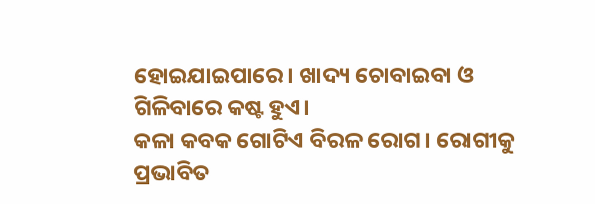ହୋଇଯାଇପାରେ। ଖାଦ୍ୟ ଚୋବାଇବା ଓ ଗିଳିବାରେ କଷ୍ଟ ହୁଏ।
କଳା କବକ ଗୋଟିଏ ବିରଳ ରୋଗ। ରୋଗୀକୁ ପ୍ରଭାବିତ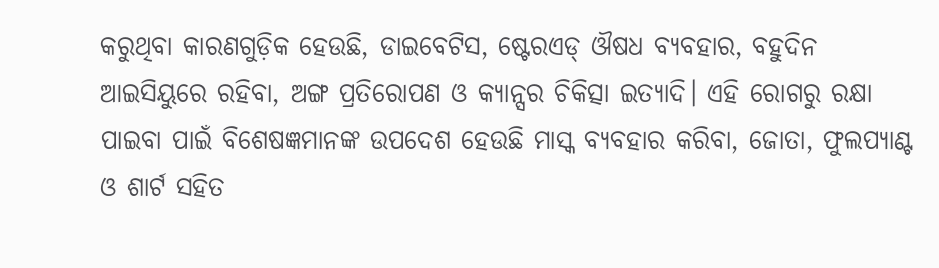କରୁଥିବା କାରଣଗୁଡ଼ିକ ହେଉଛି, ଡାଇବେଟିସ, ଷ୍ଟେରଏଡ୍ ଔଷଧ ବ୍ୟବହାର, ବହୁଦିନ ଆଇସିୟୁରେ ରହିବା, ଅଙ୍ଗ ପ୍ରତିରୋପଣ ଓ କ୍ୟାନ୍ସର ଚିକିତ୍ସା ଇତ୍ୟାଦି। ଏହି ରୋଗରୁ ରକ୍ଷା ପାଇବା ପାଇଁ ବିଶେଷଜ୍ଞମାନଙ୍କ ଉପଦେଶ ହେଉଛି ମାସ୍କ ବ୍ୟବହାର କରିବା, ଜୋତା, ଫୁଲପ୍ୟାଣ୍ଟ ଓ ଶାର୍ଟ ସହିତ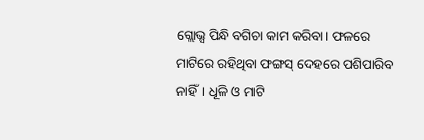ଗ୍ଲୋଭ୍ସ ପିନ୍ଧି ବଗିଚା କାମ କରିବା। ଫଳରେ ମାଟିରେ ରହିଥିବା ଫଙ୍ଗସ୍ ଦେହରେ ପଶିପାରିବ ନାହିଁ। ଧୂଳି ଓ ମାଟି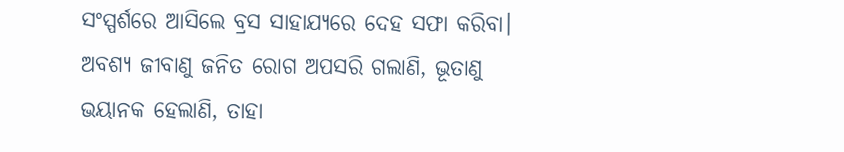ସଂସ୍ପର୍ଶରେ ଆସିଲେ ବ୍ରସ ସାହାଯ୍ୟରେ ଦେହ ସଫା କରିବା। ଅବଶ୍ୟ ଜୀବାଣୁ ଜନିତ ରୋଗ ଅପସରି ଗଲାଣି, ଭୂତାଣୁ ଭୟାନକ ହେଲାଣି, ତାହା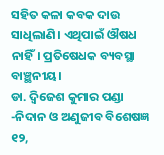ସହିତ କଳା କବକ ଦାଉ ସାଧିଲାଣି। ଏଥିପାଇଁ ଔଷଧ ନାହିଁ। ପ୍ରତିଷେଧକ ବ୍ୟବସ୍ଥା ବାଞ୍ଛନୀୟ।
ଡା. ଦ୍ୱିଜେଶ କୁମାର ପଣ୍ଡା
-ନିଦାନ ଓ ଅଣୁଜୀବ ବିଶେଷଜ୍ଞ
୧୨,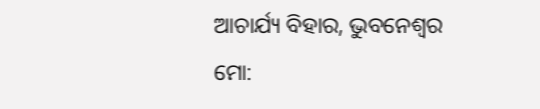ଆଚାର୍ଯ୍ୟ ବିହାର, ଭୁବନେଶ୍ୱର
ମୋ: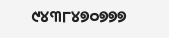୯୪୩୮୪୭୦୭୭୭